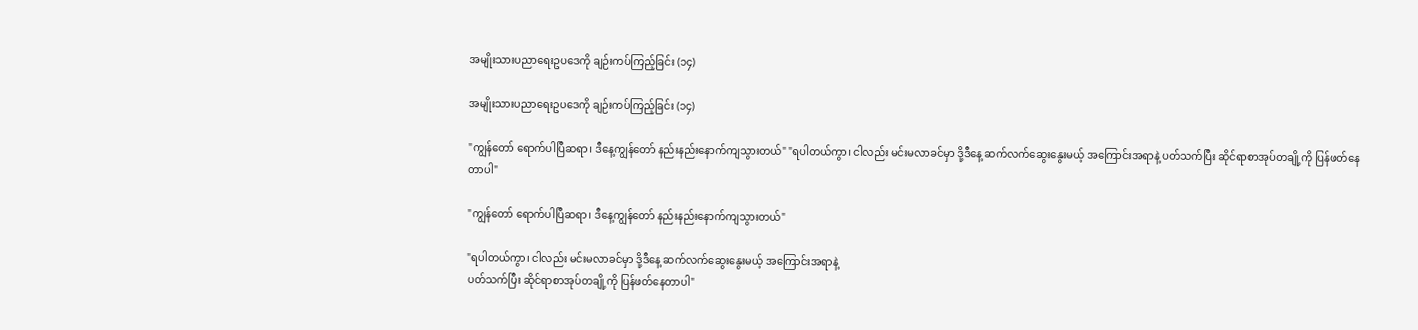အမျိုးသားပညာရေးဥပဒေကို ချဉ်းကပ်ကြည့်ခြင်း (၁၄)

အမျိုးသားပညာရေးဥပဒေကို ချဉ်းကပ်ကြည့်ခြင်း (၁၄)

"ကျွန်တော် ရောက်ပါပြီဆရာ၊ ဒီနေ့ကျွန်တော် နည်းနည်းနောက်ကျသွားတယ်" "ရပါတယ်ကွာ၊ ငါလည်း မင်းမလာခင်မှာ ဒို့ဒီနေ့ ဆက်လက်ဆွေးနွေးမယ့် အကြောင်းအရာနဲ့ ပတ်သက်ပြီး ဆိုင်ရာစာအုပ်တချို့ကို ပြန်ဖတ်နေတာပါ"

"ကျွန်တော် ရောက်ပါပြီဆရာ၊ ဒီနေ့ကျွန်တော် နည်းနည်းနောက်ကျသွားတယ်"

"ရပါတယ်ကွာ၊ ငါလည်း မင်းမလာခင်မှာ ဒို့ဒီနေ့ ဆက်လက်ဆွေးနွေးမယ့် အကြောင်းအရာနဲ့
ပတ်သက်ပြီး ဆိုင်ရာစာအုပ်တချို့ကို ပြန်ဖတ်နေတာပါ"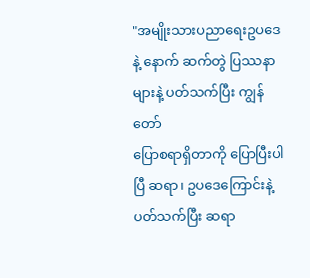"အမျိုးသားပညာရေးဥပဒေနဲ့ နောက် ဆက်တွဲ ပြဿနာများနဲ့ ပတ်သက်ပြီး ကျွန်တော်
ပြောစရာရှိတာကို ပြောပြီးပါပြီ ဆရာ၊ ဥပဒေကြောင်းနဲ့ ပတ်သက်ပြီး ဆရာ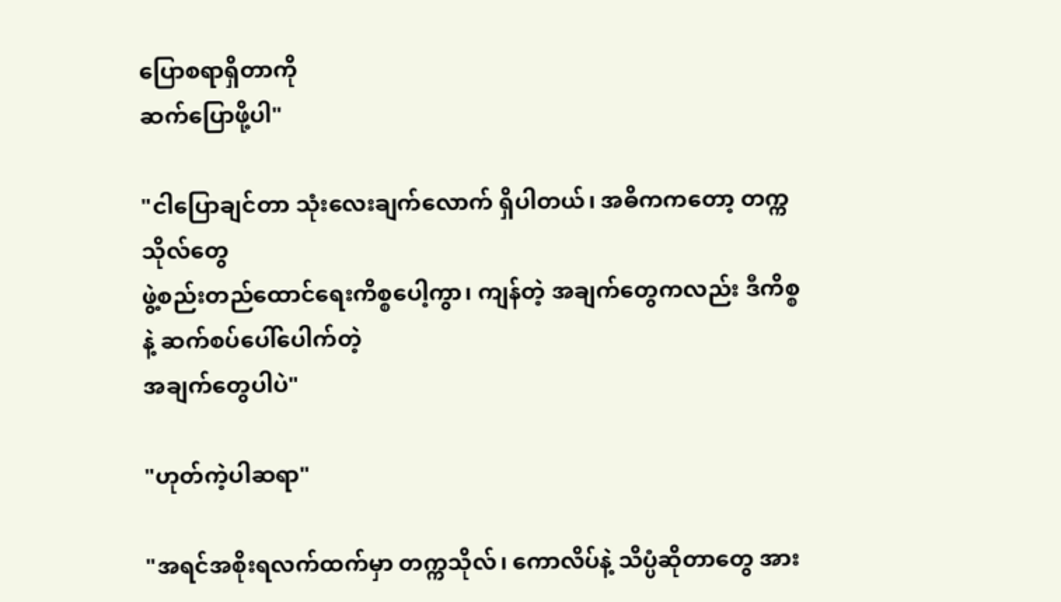ပြောစရာရှိတာကို
ဆက်ပြောဖို့ပါ"

"ငါပြောချင်တာ သုံးလေးချက်လောက် ရှိပါတယ်၊ အဓိကကတော့ တက္ကသိုလ်တွေ
ဖွဲ့စည်းတည်ထောင်ရေးကိစ္စပေါ့ကွာ၊ ကျန်တဲ့ အချက်တွေကလည်း ဒီကိစ္စနဲ့ ဆက်စပ်ပေါ်ပေါက်တဲ့
အချက်တွေပါပဲ"

"ဟုတ်ကဲ့ပါဆရာ"

"အရင်အစိုးရလက်ထက်မှာ တက္ကသိုလ်၊ ကောလိပ်နဲ့ သိပ္ပံဆိုတာတွေ အား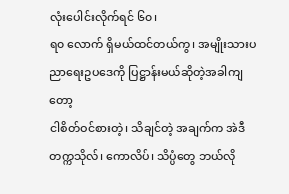လုံးပေါင်းလိုက်ရင် ၆၀၊
ရ၀ လောက် ရှိမယ်ထင်တယ်ကွ၊ အမျိုးသားပညာရေးဥပဒေကို ပြဋ္ဌာန်းမယ်ဆိုတဲ့အခါကျတော့
ငါစိတ်ဝင်စားတဲ့၊ သိချင်တဲ့ အချက်က အဲဒီတက္ကသိုလ်၊ ကောလိပ်၊ သိပ္ပံတွေ ဘယ်လို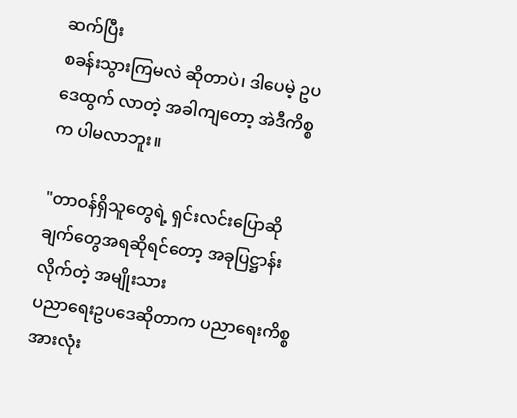ဆက်ပြီး
စခန်းသွားကြမလဲ ဆိုတာပဲ၊ ဒါပေမဲ့ ဥပဒေထွက် လာတဲ့ အခါကျတော့ အဲဒီကိစ္စက ပါမလာဘူး။

"တာဝန်ရှိသူတွေရဲ့ ရှင်းလင်းပြောဆိုချက်တွေအရဆိုရင်တော့ အခုပြဋ္ဌာန်းလိုက်တဲ့ အမျိုးသား
ပညာရေးဥပဒေဆိုတာက ပညာရေးကိစ္စအားလုံး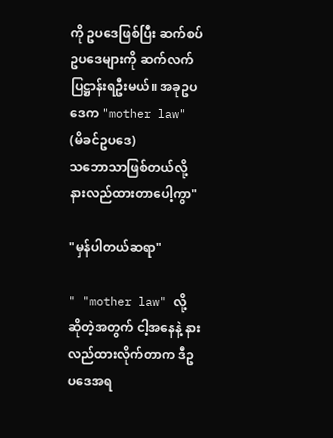ကို ဥပဒေဖြစ်ပြီး ဆက်စပ်
ဥပဒေများကို ဆက်လက် ပြဋ္ဌာန်းရဦးမယ်။ အခုဥပဒေက "mother law" (မိခင်ဥပဒေ)
သဘောသာဖြစ်တယ်လို့ နားလည်ထားတာပေါ့ကွာ"

"မှန်ပါတယ်ဆရာ"

" "mother law" လို့ ဆိုတဲ့အတွက် ငါ့အနေနဲ့ နားလည်ထားလိုက်တာက ဒီဥပဒေအရ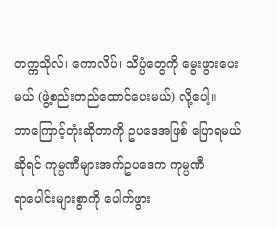တက္ကသိုလ်၊ ကောလိပ်၊ သိပ္ပံတွေကို မွေးဖွားပေးမယ် (ဖွဲ့စည်းတည်ထောင်ပေးမယ်) လို့ပေါ့။
ဘာကြောင့်တုံးဆိုတာကို ဥပဒေအဖြစ် ပြောရမယ်ဆိုရင် ကုမ္ပဏီများအက်ဥပဒေက ကုမ္ပဏီ
ရာပေါင်းများစွာကို ပေါက်ဖွား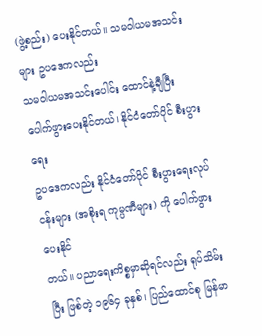(ဖွဲ့စည်း) ပေးနိုင်တယ်။ သမဝါယမအသင်းများ ဥပဒေကလည်း
သမဝါယမအသင်းပေါင်း ထောင်နဲ့ချီပြီး ပေါက်ဖွားပေးနိုင်တယ်၊ နိုင်ငံတော်ပိုင် စီးပွားရေး
ဥပဒေကလည်း နိုင်ငံတော်ပိုင် စီးပွားရေးလုပ်ငန်းများ (အစိုးရ ကုမ္ပဏီများ) ကို ပေါက်ဖွားပေးနိုင်
တယ်။ ပညာရေးကိစ္စမှာဆိုရင်လည်း ရုပ်သိမ်းပြီး ဖြစ်တဲ့ ၁၉၆၄ ခုနှစ်၊ ပြည်ထောင်စု မြန်မာ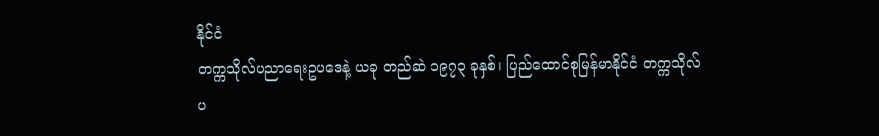နိုင်ငံ
တက္ကသိုလ်ပညာရေးဥပဒေနဲ့ ယခု တည်ဆဲ ၁၉၇၃ ခုနှစ်၊ ပြည်ထောင်စုမြန်မာနိုင်ငံ တက္ကသိုလ်
ပ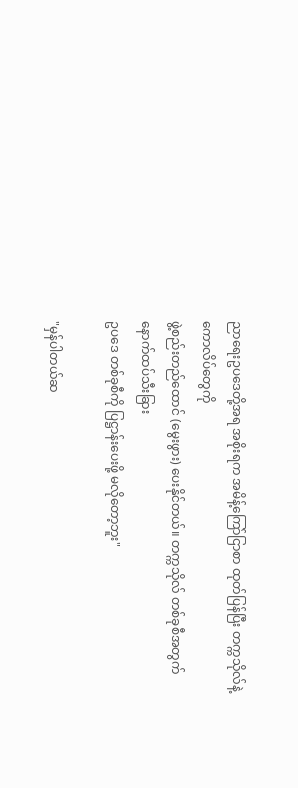ညာရေးဥပဒေတို့အရ အစိုးရက အမိန့်ကြော်ငြာစာ ထုတ်ပြန်ပြီး တက္ကသိုလ်နဲ့ ကောလိပ်တွေကို
ဖွဲ့စည်းတည်ထောင် (မွေးဖွား) ပေးနိုင်တယ်။ တက္ကသိုလ် တစ်ခုစီအတွက် နောက်ထပ်သီးခြား
ဥပဒေ တစ်ခုစီကို ပြဋ္ဌာန်းပေးဖို့ မလိုတော့ဘူး"

"မှန်ပါတယ်ဆ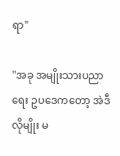ရာ"

"အခု အမျိုးသားပညာရေး ဥပဒေကတော့ အဲဒီလိုမျိုး မ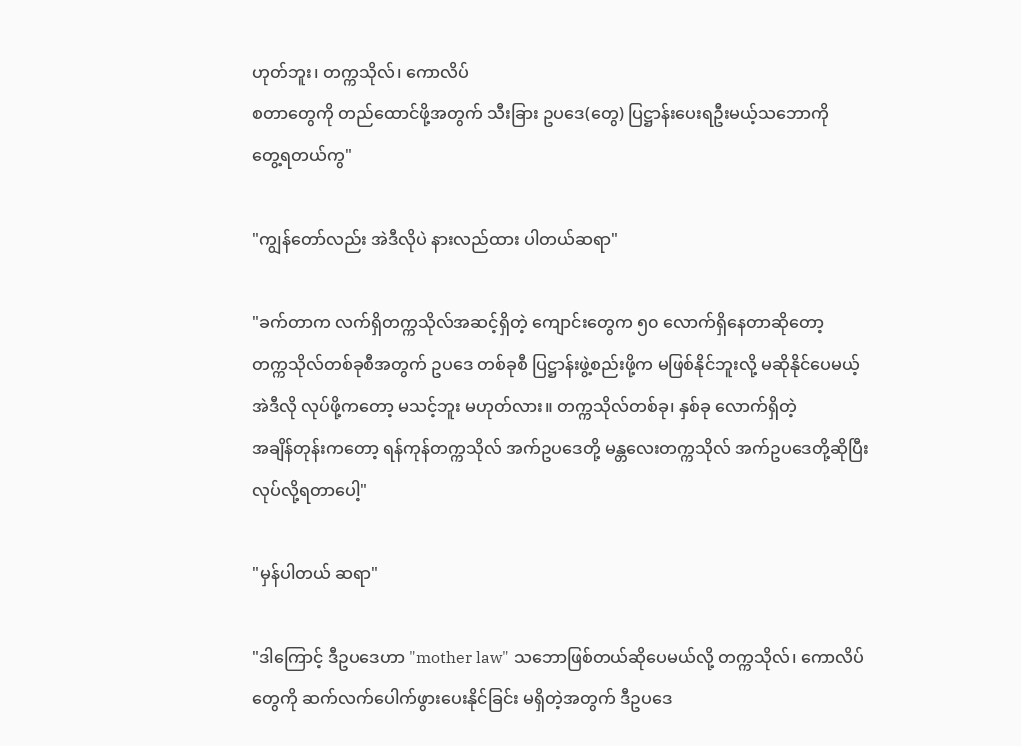ဟုတ်ဘူး၊ တက္ကသိုလ်၊ ကောလိပ်
စတာတွေကို တည်ထောင်ဖို့အတွက် သီးခြား ဥပဒေ(တွေ) ပြဋ္ဌာန်းပေးရဦးမယ့်သဘောကို
တွေ့ရတယ်ကွ"

"ကျွန်တော်လည်း အဲဒီလိုပဲ နားလည်ထား ပါတယ်ဆရာ"

"ခက်တာက လက်ရှိတက္ကသိုလ်အဆင့်ရှိတဲ့ ကျောင်းတွေက ၅၀ လောက်ရှိနေတာဆိုတော့
တက္ကသိုလ်တစ်ခုစီအတွက် ဥပဒေ တစ်ခုစီ ပြဋ္ဌာန်းဖွဲ့စည်းဖို့က မဖြစ်နိုင်ဘူးလို့ မဆိုနိုင်ပေမယ့်
အဲဒီလို လုပ်ဖို့ကတော့ မသင့်ဘူး မဟုတ်လား။ တက္ကသိုလ်တစ်ခု၊ နှစ်ခု လောက်ရှိတဲ့
အချိန်တုန်းကတော့ ရန်ကုန်တက္ကသိုလ် အက်ဥပဒေတို့ မန္တလေးတက္ကသိုလ် အက်ဥပဒေတို့ဆိုပြီး
လုပ်လို့ရတာပေါ့"

"မှန်ပါတယ် ဆရာ"

"ဒါကြောင့် ဒီဥပဒေဟာ "mother law" သဘောဖြစ်တယ်ဆိုပေမယ်လို့ တက္ကသိုလ်၊ ကောလိပ်
တွေကို ဆက်လက်ပေါက်ဖွားပေးနိုင်ခြင်း မရှိတဲ့အတွက် ဒီဥပဒေ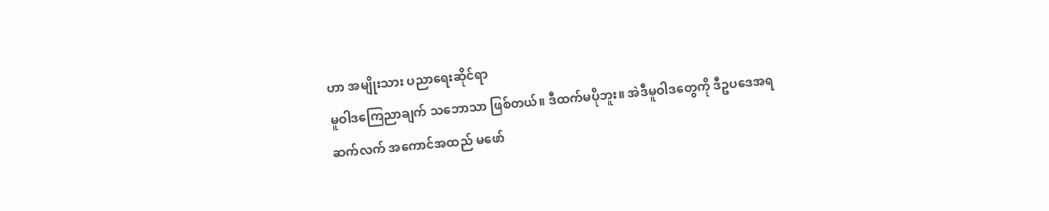ဟာ အမျိုးသား ပညာရေးဆိုင်ရာ
မူဝါဒကြေညာချက် သဘောသာ ဖြစ်တယ်။ ဒီထက်မပိုဘူး။ အဲဒီမူဝါဒတွေကို ဒီဥပဒေအရ
ဆက်လက် အကောင်အထည် မဖော်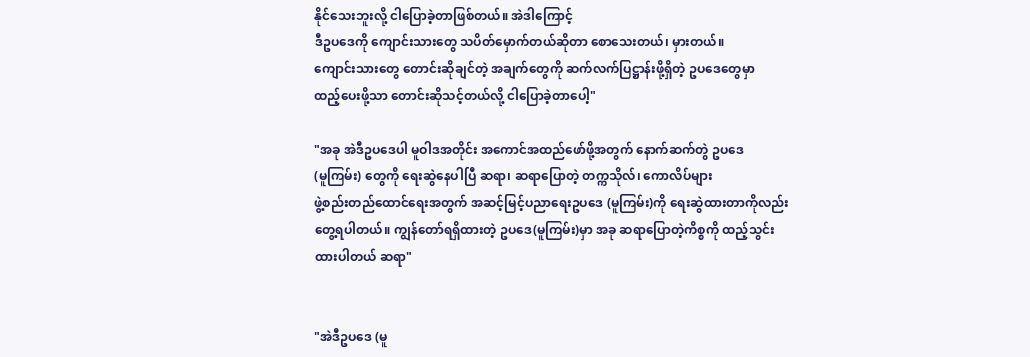နိုင်သေးဘူးလို့ ငါပြောခဲ့တာဖြစ်တယ်။ အဲဒါကြောင့်
ဒီဥပဒေကို ကျောင်းသားတွေ သပိတ်မှောက်တယ်ဆိုတာ စောသေးတယ်၊ မှားတယ်။
ကျောင်းသားတွေ တောင်းဆိုချင်တဲ့ အချက်တွေကို ဆက်လက်ပြဋ္ဌာန်းဖို့ရှိတဲ့ ဥပဒေတွေမှာ
ထည့်ပေးဖို့သာ တောင်းဆိုသင့်တယ်လို့ ငါပြောခဲ့တာပေါ့"

"အခု အဲဒီဥပဒေပါ မူဝါဒအတိုင်း အကောင်အထည်ဖော်ဖို့အတွက် နောက်ဆက်တွဲ ဥပဒေ
(မူကြမ်း) တွေကို ရေးဆွဲနေပါပြီ ဆရာ၊ ဆရာပြောတဲ့ တက္ကသိုလ်၊ ကောလိပ်များ
ဖွဲ့စည်းတည်ထောင်ရေးအတွက် အဆင့်မြင့်ပညာရေးဥပဒေ (မူကြမ်း)ကို ရေးဆွဲထားတာကိုလည်း
တွေ့ရပါတယ်။ ကျွန်တော်ရရှိထားတဲ့ ဥပဒေ(မူကြမ်း)မှာ အခု ဆရာပြောတဲ့ကိစ္စကို ထည့်သွင်း
ထားပါတယ် ဆရာ"


"အဲဒီဥပဒေ (မူ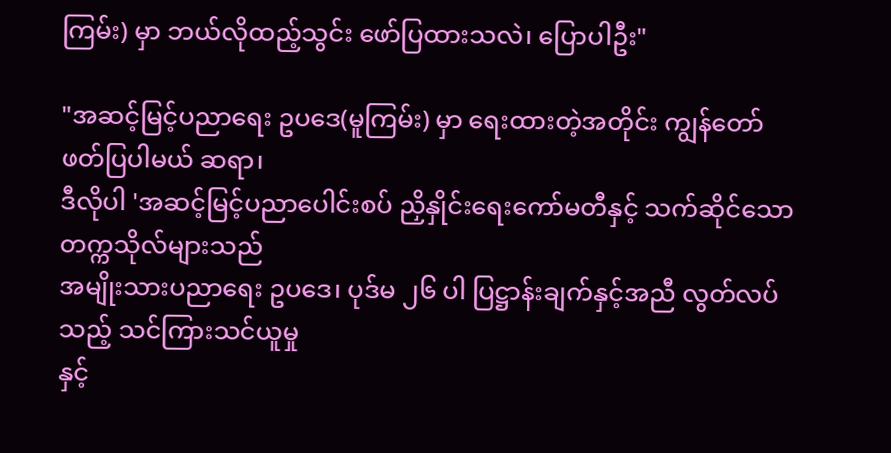ကြမ်း) မှာ ဘယ်လိုထည့်သွင်း ဖော်ပြထားသလဲ၊ ပြောပါဦး"

"အဆင့်မြင့်ပညာရေး ဥပဒေ(မူကြမ်း) မှာ ရေးထားတဲ့အတိုင်း ကျွန်တော် ဖတ်ပြပါမယ် ဆရာ၊
ဒီလိုပါ 'အဆင့်မြင့်ပညာပေါင်းစပ် ညှိနှိုင်းရေးကော်မတီနှင့် သက်ဆိုင်သော တက္ကသိုလ်များသည်
အမျိုးသားပညာရေး ဥပဒေ၊ ပုဒ်မ ၂၆ ပါ ပြဋ္ဌာန်းချက်နှင့်အညီ လွတ်လပ်သည့် သင်ကြားသင်ယူမှု
နှင့်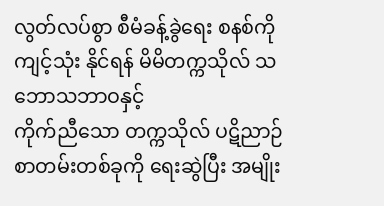လွတ်လပ်စွာ စီမံခန့်ခွဲရေး စနစ်ကို ကျင့်သုံး နိုင်ရန် မိမိတက္ကသိုလ် သဘောသဘာဝနှင့်
ကိုက်ညီသော တက္ကသိုလ် ပဋိညာဉ် စာတမ်းတစ်ခုကို ရေးဆွဲပြီး အမျိုး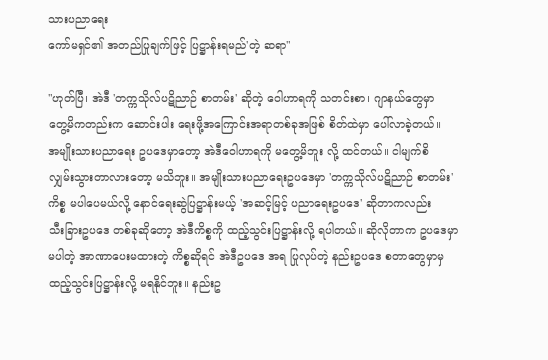သားပညာရေး
ကော်မရှင်၏ အတည်ပြုချက်ဖြင့် ပြဋ္ဌာန်းရမည်'တဲ့ ဆရာ"

"ဟုတ်ပြီ၊ အဲဒီ 'တက္ကသိုလ်ပဋိညာဉ် စာတမ်း' ဆိုတဲ့ ဝေါဟာရကို သတင်းစာ၊ ဂျာနယ်တွေမှာ
တွေ့မိကတည်းက ဆောင်းပါး ရေးဖို့အကြောင်းအရာတစ်ခုအဖြစ် စိတ်ထဲမှာ ပေါ်လာခဲ့တယ်။
အမျိုးသားပညာရေး ဥပဒေမှာတော့ အဲဒီဝေါဟာရကို မတွေ့မိဘူး လို့ ထင်တယ်။ ငါမျက်စိ
လျှမ်းသွားတာလားတော့ မသိဘူး။ အမျိုးသားပညာရေးဥပဒေမှာ 'တက္ကသိုလ်ပဋိညာဉ် စာတမ်း'
ကိစ္စ မပါပေမယ်လို့ နောင်ရေးဆွဲပြဋ္ဌာန်းမယ့် 'အဆင့်မြင့် ပညာရေးဥပဒေ' ဆိုတာကလည်း
သီးခြားဥပဒေ တစ်ခုဆိုတော့ အဲဒီကိစ္စကို ထည့်သွင်းပြဋ္ဌာန်းလို့ ရပါတယ်။ ဆိုလိုတာက ဥပဒေမှာ
မပါတဲ့ အာဏာပေးမထားတဲ့ ကိစ္စဆိုရင် အဲဒီဥပဒေ အရ ပြုလုပ်တဲ့ နည်းဥပဒေ စတာတွေမှာမှ
ထည့်သွင်းပြဋ္ဌာန်းလို့ မရနိုင်ဘူး။ နည်းဥ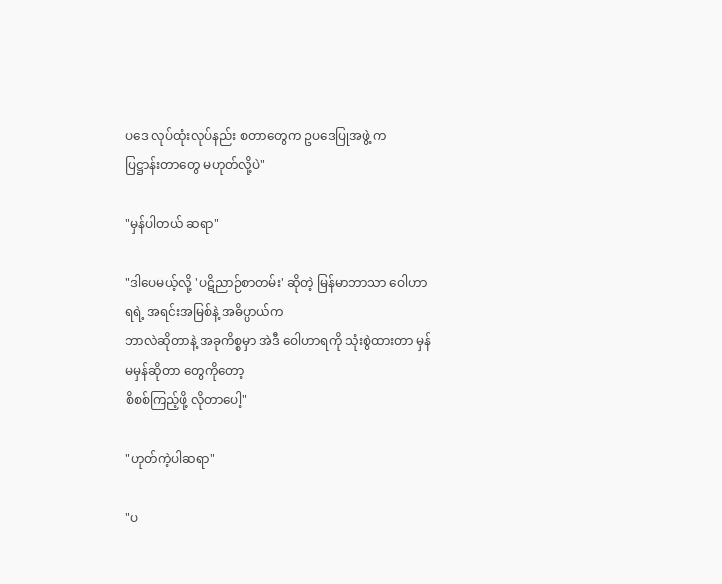ပဒေ လုပ်ထုံးလုပ်နည်း စတာတွေက ဥပဒေပြုအဖွဲ့ က
ပြဋ္ဌာန်းတာတွေ မဟုတ်လို့ပဲ"

"မှန်ပါတယ် ဆရာ"

"ဒါပေမယ့်လို့ 'ပဋိညာဉ်စာတမ်း' ဆိုတဲ့ မြန်မာဘာသာ ဝေါဟာရရဲ့ အရင်းအမြစ်နဲ့ အဓိပ္ပာယ်က
ဘာလဲဆိုတာနဲ့ အခုကိစ္စမှာ အဲဒီ ဝေါဟာရကို သုံးစွဲထားတာ မှန် မမှန်ဆိုတာ တွေကိုတော့
စိစစ်ကြည့်ဖို့ လိုတာပေါ့"

"ဟုတ်ကဲ့ပါဆရာ"

"ပ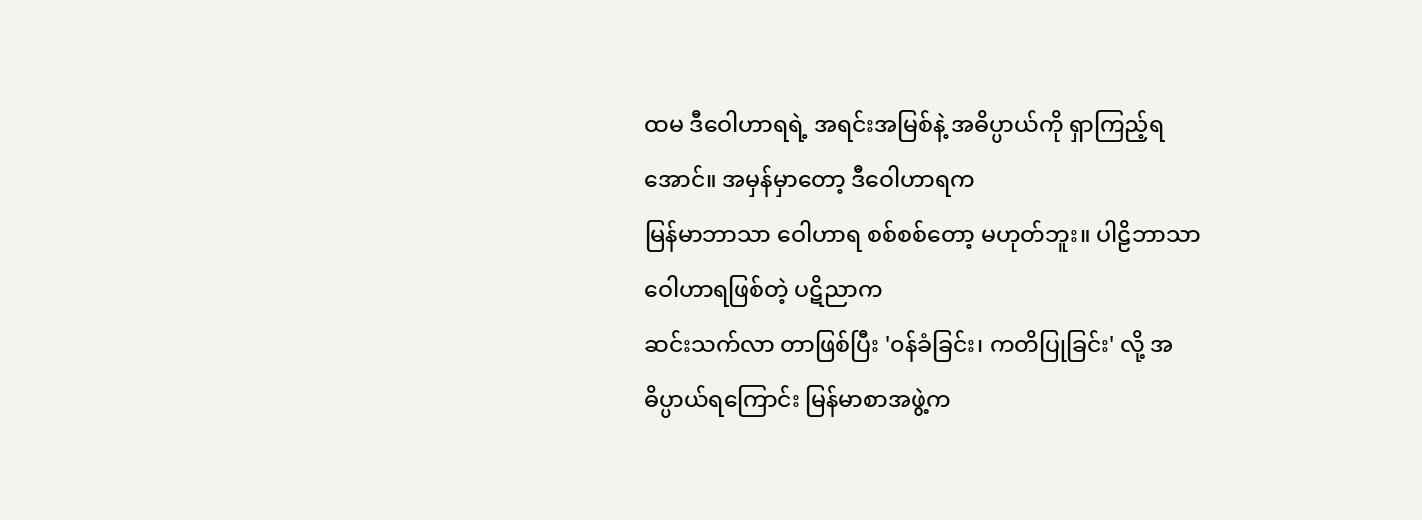ထမ ဒီဝေါဟာရရဲ့ အရင်းအမြစ်နဲ့ အဓိပ္ပာယ်ကို ရှာကြည့်ရအောင်။ အမှန်မှာတော့ ဒီဝေါဟာရက
မြန်မာဘာသာ ဝေါဟာရ စစ်စစ်တော့ မဟုတ်ဘူး။ ပါဠိဘာသာ ဝေါဟာရဖြစ်တဲ့ ပဋိညာက
ဆင်းသက်လာ တာဖြစ်ပြီး '၀န်ခံခြင်း၊ ကတိပြုခြင်း' လို့ အဓိပ္ပာယ်ရကြောင်း မြန်မာစာအဖွဲ့က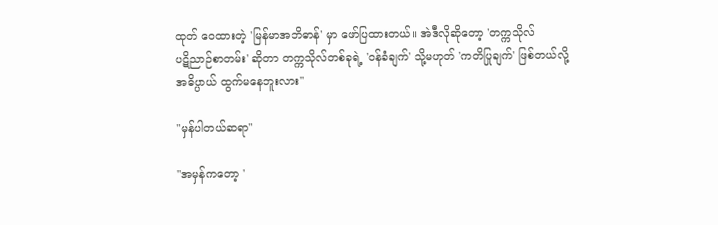ထုတ် ဝေထားတဲ့ 'မြန်မာအဘိဓာန်' မှာ ဖော်ပြထားတယ်။ အဲဒီလိုဆိုတော့ 'တက္ကသိုလ်
ပဋိညာဉ်စာတမ်း' ဆိုတာ တက္ကသိုလ်တစ်ခုရဲ့ '၀န်ခံချက်' သို့မဟုတ် 'ကတိပြုချက်' ဖြစ်တယ်လို့
အဓိပ္ပာယ် ထွက်မနေဘူးလား"

"မှန်ပါတယ်ဆရာ"

"အမှန်ကတော့ '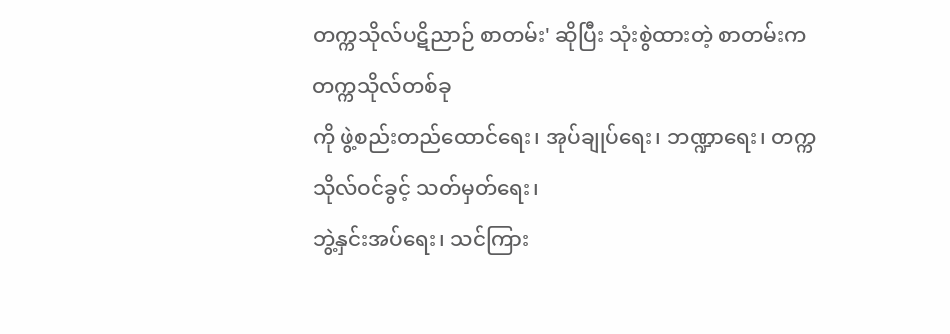တက္ကသိုလ်ပဋိညာဉ် စာတမ်း' ဆိုပြီး သုံးစွဲထားတဲ့ စာတမ်းက တက္ကသိုလ်တစ်ခု
ကို ဖွဲ့စည်းတည်ထောင်ရေး၊ အုပ်ချုပ်ရေး၊ ဘဏ္ဍာရေး၊ တက္ကသိုလ်ဝင်ခွင့် သတ်မှတ်ရေး၊
ဘွဲ့နှင်းအပ်ရေး၊ သင်ကြား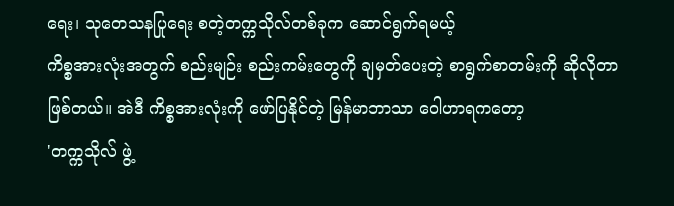ရေး၊ သုတေသနပြုရေး စတဲ့တက္ကသိုလ်တစ်ခုက ဆောင်ရွက်ရမယ့်
ကိစ္စအားလုံးအတွက် စည်းမျဉ်း စည်းကမ်းတွေကို ချမှတ်ပေးတဲ့ စာရွက်စာတမ်းကို ဆိုလိုတာ
ဖြစ်တယ်။ အဲဒီ ကိစ္စအားလုံးကို ဖော်ပြနိုင်တဲ့ မြန်မာဘာသာ ဝေါဟာရကတော့
'တက္ကသိုလ် ဖွဲ့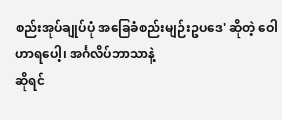စည်းအုပ်ချုပ်ပုံ အခြေခံစည်းမျဉ်းဥပဒေ' ဆိုတဲ့ ဝေါဟာရပေါ့၊ အင်္ဂလိပ်ဘာသာနဲ့
ဆိုရင်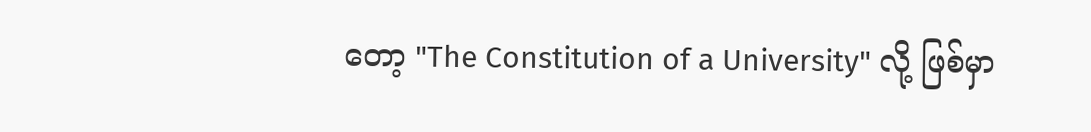တော့ "The Constitution of a University" လို့ ဖြစ်မှာ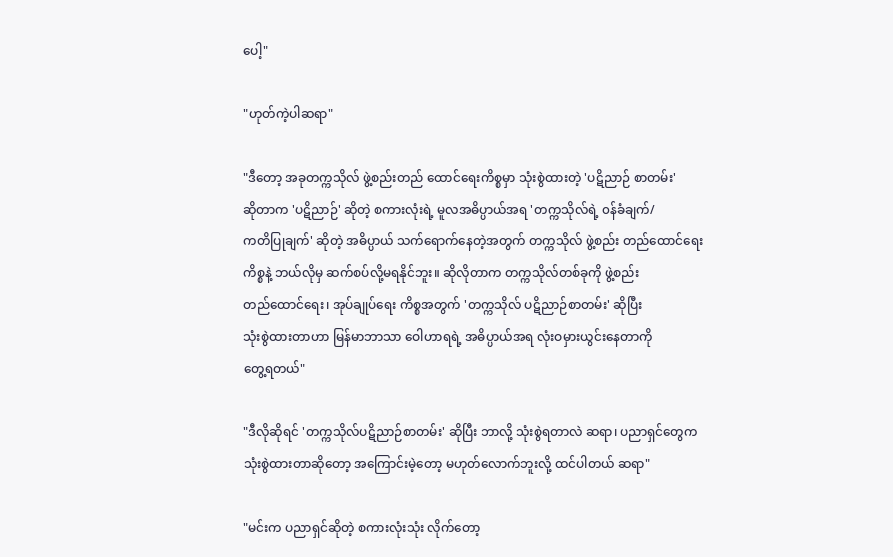ပေါ့"

"ဟုတ်ကဲ့ပါဆရာ"

"ဒီတော့ အခုတက္ကသိုလ် ဖွဲ့စည်းတည် ထောင်ရေးကိစ္စမှာ သုံးစွဲထားတဲ့ 'ပဋိညာဉ် စာတမ်း'
ဆိုတာက 'ပဋိညာဉ်' ဆိုတဲ့ စကားလုံးရဲ့ မူလအဓိပ္ပာယ်အရ 'တက္ကသိုလ်ရဲ့ ၀န်ခံချက်/
ကတိပြုချက်' ဆိုတဲ့ အဓိပ္ပာယ် သက်ရောက်နေတဲ့အတွက် တက္ကသိုလ် ဖွဲ့စည်း တည်ထောင်ရေး
ကိစ္စနဲ့ ဘယ်လိုမှ ဆက်စပ်လို့မရနိုင်ဘူး။ ဆိုလိုတာက တက္ကသိုလ်တစ်ခုကို ဖွဲ့စည်း
တည်ထောင်ရေး၊ အုပ်ချုပ်ရေး ကိစ္စအတွက် 'တက္ကသိုလ် ပဋိညာဉ်စာတမ်း' ဆိုပြီး
သုံးစွဲထားတာဟာ မြန်မာဘာသာ ဝေါဟာရရဲ့ အဓိပ္ပာယ်အရ လုံးဝမှားယွင်းနေတာကို
တွေ့ရတယ်"

"ဒီလိုဆိုရင် 'တက္ကသိုလ်ပဋိညာဉ်စာတမ်း' ဆိုပြီး ဘာလို့ သုံးစွဲရတာလဲ ဆရာ၊ ပညာရှင်တွေက
သုံးစွဲထားတာဆိုတော့ အကြောင်းမဲ့တော့ မဟုတ်လောက်ဘူးလို့ ထင်ပါတယ် ဆရာ"

"မင်းက ပညာရှင်ဆိုတဲ့ စကားလုံးသုံး လိုက်တော့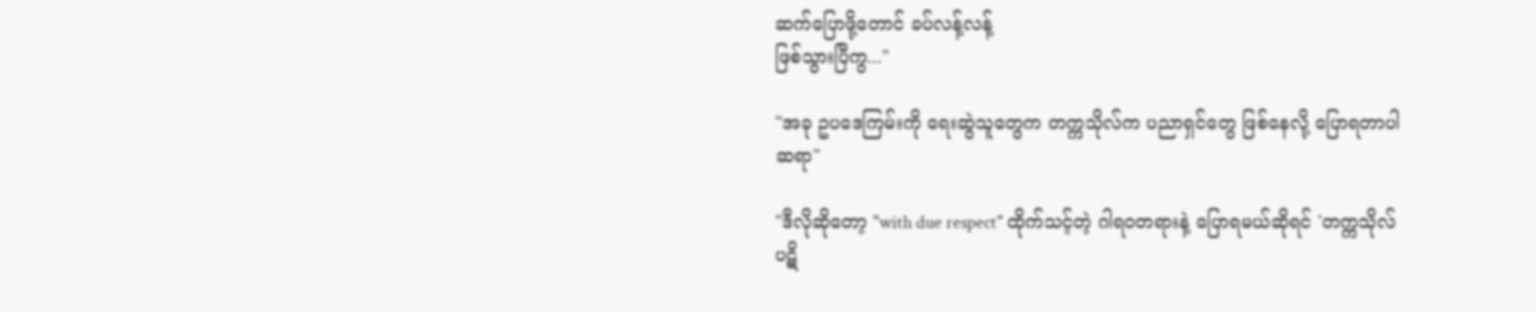ဆက်ပြောဖို့တောင် ခပ်လန့်လန့်
ဖြစ်သွားပြီကွ..."

"အခု ဥပဒေကြမ်းကို ရေးဆွဲသူတွေက တက္ကသိုလ်က ပညာရှင်တွေ ဖြစ်နေလို့ ပြောရတာပါ
ဆရာ"

"ဒီလိုဆိုတော့ "with due respect" ထိုက်သင့်တဲ့ ဂါရဝတရားနဲ့ ပြောရမယ်ဆိုရင် 'တက္ကသိုလ်
ပဋိ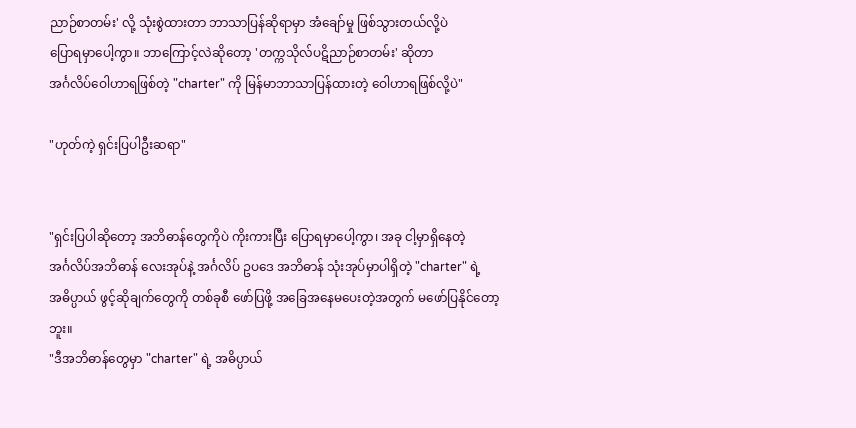ညာဉ်စာတမ်း' လို့ သုံးစွဲထားတာ ဘာသာပြန်ဆိုရာမှာ အံချော်မှု ဖြစ်သွားတယ်လို့ပဲ
ပြောရမှာပေါ့ကွာ။ ဘာကြောင့်လဲဆိုတော့ 'တက္ကသိုလ်ပဋိညာဉ်စာတမ်း' ဆိုတာ
အင်္ဂလိပ်ဝေါဟာရဖြစ်တဲ့ "charter" ကို မြန်မာဘာသာပြန်ထားတဲ့ ဝေါဟာရဖြစ်လို့ပဲ"

"ဟုတ်ကဲ့ ရှင်းပြပါဦးဆရာ"


"ရှင်းပြပါဆိုတော့ အဘိဓာန်တွေကိုပဲ ကိုးကားပြီး ပြောရမှာပေါ့ကွာ၊ အခု ငါ့မှာရှိနေတဲ့
အင်္ဂလိပ်အဘိဓာန် လေးအုပ်နဲ့ အင်္ဂလိပ် ဥပဒေ အဘိဓာန် သုံးအုပ်မှာပါရှိတဲ့ "charter" ရဲ့
အဓိပ္ပာယ် ဖွင့်ဆိုချက်တွေကို တစ်ခုစီ ဖော်ပြဖို့ အခြေအနေမပေးတဲ့အတွက် မဖော်ပြနိုင်တော့ဘူး။
"ဒီအဘိဓာန်တွေမှာ "charter" ရဲ့ အဓိပ္ပာယ်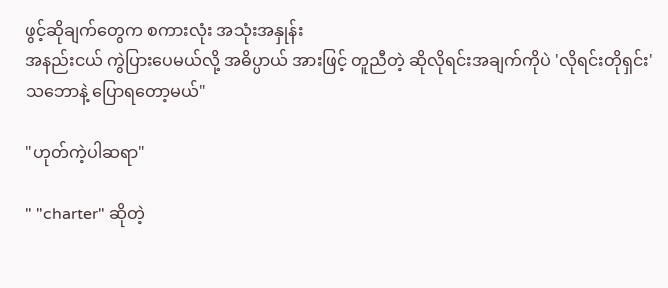ဖွင့်ဆိုချက်တွေက စကားလုံး အသုံးအနှုန်း
အနည်းငယ် ကွဲပြားပေမယ်လို့ အဓိပ္ပာယ် အားဖြင့် တူညီတဲ့ ဆိုလိုရင်းအချက်ကိုပဲ 'လိုရင်းတိုရှင်း'
သဘောနဲ့ ပြောရတော့မယ်"

"ဟုတ်ကဲ့ပါဆရာ"

" "charter" ဆိုတဲ့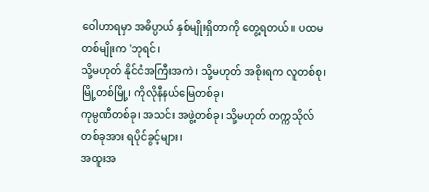ဝေါဟာရမှာ အဓိပ္ပာယ် နှစ်မျိုးရှိတာကို တွေ့ရတယ်။ ပထမတစ်မျိုးက 'ဘုရင်၊
သို့မဟုတ် နိုင်ငံအကြီးအကဲ၊ သို့မဟုတ် အစိုးရက လူတစ်စု၊ မြို့တစ်မြို့၊ ကိုလိုနီနယ်မြေတစ်ခု၊
ကုမ္ပဏီတစ်ခု၊ အသင်း အဖွဲ့တစ်ခု၊ သို့မဟုတ် တက္ကသိုလ်တစ်ခုအား ရပိုင်ခွင့်များ၊
အထူးအ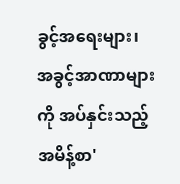ခွင့်အရေးများ၊ အခွင့်အာဏာများကို အပ်နှင်းသည့် အမိန့်စာ'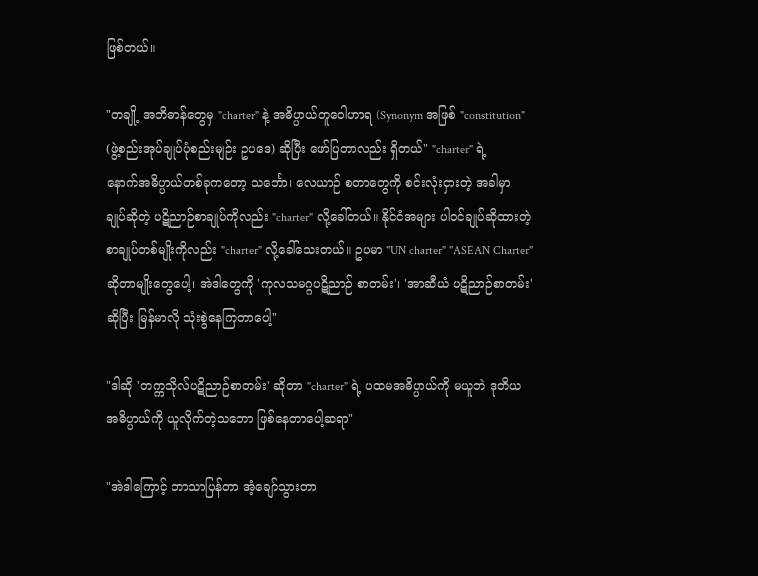ဖြစ်တယ်။

"တချို့ အဘိဓာန်တွေမှ "charter" နဲ့ အဓိပ္ပာယ်တူဝေါဟာရ (Synonym အဖြစ် "constitution"
(ဖွဲ့စည်းအုပ်ချုပ်ပုံစည်းမျဉ်း ဥပဒေ) ဆိုပြီး ဖော်ပြတာလည်း ရှိတယ်" "charter" ရဲ့
နောက်အဓိပ္ပာယ်တစ်ခုကတော့ သင်္ဘော၊ လေယာဉ် စတာတွေကို စင်းလုံးငှားတဲ့ အခါမှာ
ချုပ်ဆိုတဲ့ ပဋိညာဉ်စာချုပ်ကိုလည်း "charter" လို့ခေါ်တယ်။ နိုင်ငံအများ ပါ၀င်ချုပ်ဆိုထားတဲ့
စာချုပ်တစ်မျိုးကိုလည်း "charter" လို့ခေါ်သေးတယ်။ ဥပမာ "UN charter" "ASEAN Charter"
ဆိုတာမျိုးတွေပေါ့၊ အဲဒါတွေကို 'ကုလသမဂ္ဂပဋိညာဉ် စာတမ်း'၊ 'အာဆီယံ ပဋိညာဉ်စာတမ်း'
ဆိုပြီး မြန်မာလို သုံးစွဲနေကြတာပေါ့"

"ဒါဆို 'တက္ကသိုလ်ပဋိညာဉ်စာတမ်း' ဆိုတာ "charter" ရဲ့ ပထမအဓိပ္ပာယ်ကို မယူဘဲ ဒုတိယ
အဓိပ္ပာယ်ကို ယူလိုက်တဲ့သဘော ဖြစ်နေတာပေါ့ဆရာ"

"အဲဒါကြောင့် ဘာသာပြန်တာ အံ့ချော်သွားတာ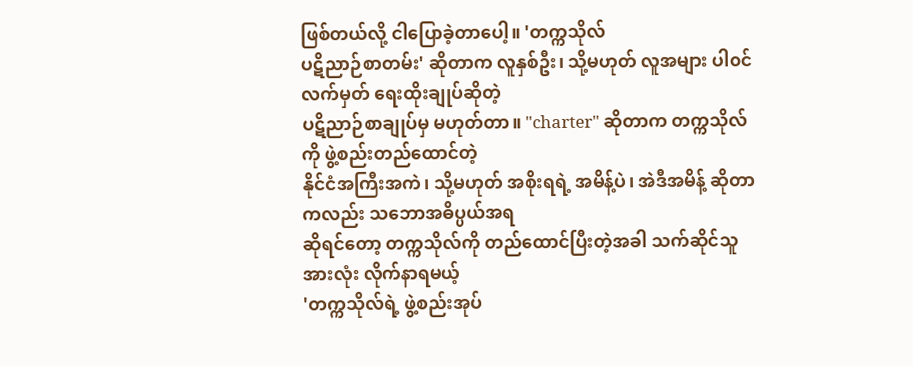ဖြစ်တယ်လို့ ငါပြောခဲ့တာပေါ့။ 'တက္ကသိုလ်
ပဋိညာဉ်စာတမ်း' ဆိုတာက လူနှစ်ဦး၊ သို့မဟုတ် လူအများ ပါ၀င်လက်မှတ် ရေးထိုးချုပ်ဆိုတဲ့
ပဋိညာဉ်စာချုပ်မှ မဟုတ်တာ။ "charter" ဆိုတာက တက္ကသိုလ်ကို ဖွဲ့စည်းတည်ထောင်တဲ့
နိုင်ငံအကြီးအကဲ၊ သို့မဟုတ် အစိုးရရဲ့ အမိန့်ပဲ၊ အဲဒီအမိန့် ဆိုတာကလည်း သဘောအဓိပ္ပယ်အရ
ဆိုရင်တော့ တက္ကသိုလ်ကို တည်ထောင်ပြီးတဲ့အခါ သက်ဆိုင်သူအားလုံး လိုက်နာရမယ့်
'တက္ကသိုလ်ရဲ့ ဖွဲ့စည်းအုပ်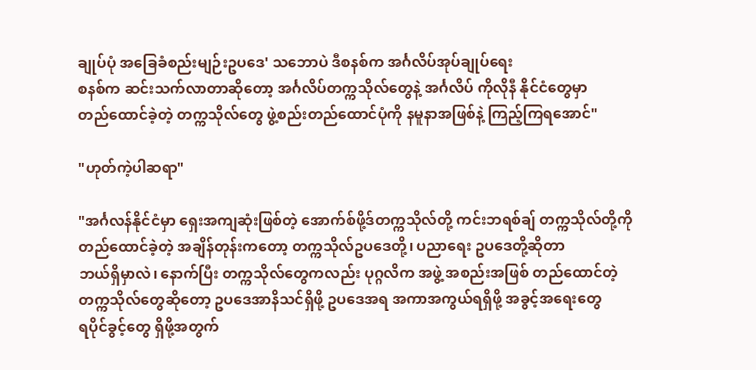ချုပ်ပုံ အခြေခံစည်းမျဉ်းဥပဒေ' သဘောပဲ ဒီစနစ်က အင်္ဂလိပ်အုပ်ချုပ်ရေး
စနစ်က ဆင်းသက်လာတာဆိုတော့ အင်္ဂလိပ်တက္ကသိုလ်တွေနဲ့ အင်္ဂလိပ် ကိုလိုနီ နိုင်ငံတွေမှာ
တည်ထောင်ခဲ့တဲ့ တက္ကသိုလ်တွေ ဖွဲ့စည်းတည်ထောင်ပုံကို နမူနာအဖြစ်နဲ့ ကြည့်ကြရအောင်"

"ဟုတ်ကဲ့ပါဆရာ"

"အင်္ဂလန်နိုင်ငံမှာ ရှေးအကျဆုံးဖြစ်တဲ့ အောက်စ်ဖို့ဒ်တက္ကသိုလ်တို့ ကင်းဘရစ်ချ် တက္ကသိုလ်တို့ကို
တည်ထောင်ခဲ့တဲ့ အချိန်တုန်းကတော့ တက္ကသိုလ်ဥပဒေတို့၊ ပညာရေး ဥပဒေတို့ဆိုတာ
ဘယ်ရှိမှာလဲ၊ နောက်ပြီး တက္ကသိုလ်တွေကလည်း ပုဂ္ဂလိက အဖွဲ့ အစည်းအဖြစ် တည်ထောင်တဲ့
တက္ကသိုလ်တွေဆိုတော့ ဥပဒေအာနိသင်ရှိဖို့ ဥပဒေအရ အကာအကွယ်ရရှိဖို့ အခွင့်အရေးတွေ
ရပိုင်ခွင့်တွေ ရှိဖို့အတွက်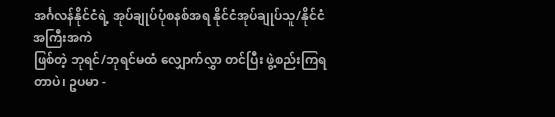အင်္ဂလန်နိုင်ငံရဲ့ အုပ်ချုပ်ပုံစနစ်အရ နိုင်ငံအုပ်ချုပ်သူ/နိုင်ငံအကြီးအကဲ
ဖြစ်တဲ့ ဘုရင်/ဘုရင်မထံ လျှောက်လွှာ တင်ပြီး ဖွဲ့စည်းကြရတာပဲ၊ ဥပမာ -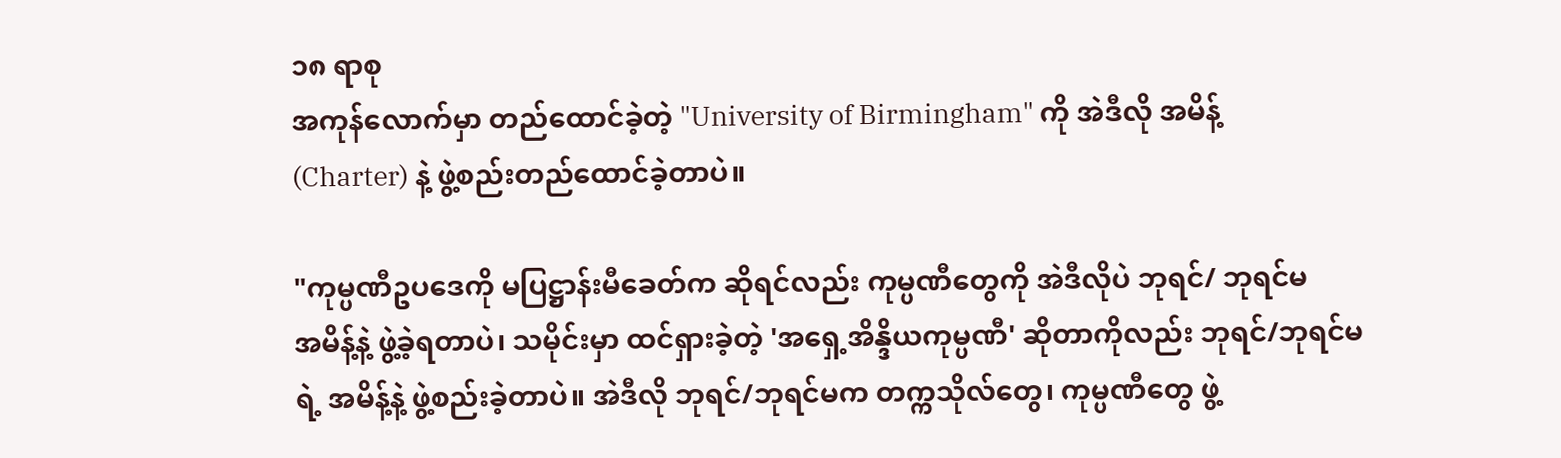၁၈ ရာစု
အကုန်လောက်မှာ တည်ထောင်ခဲ့တဲ့ "University of Birmingham" ကို အဲဒီလို အမိန့်
(Charter) နဲ့ ဖွဲ့စည်းတည်ထောင်ခဲ့တာပဲ။

"ကုမ္ပဏီဥပဒေကို မပြဋ္ဌာန်းမီခေတ်က ဆိုရင်လည်း ကုမ္ပဏီတွေကို အဲဒီလိုပဲ ဘုရင်/ ဘုရင်မ
အမိန့်နဲ့ ဖွဲ့ခဲ့ရတာပဲ၊ သမိုင်းမှာ ထင်ရှားခဲ့တဲ့ 'အရှေ့အိန္ဒိယကုမ္ပဏီ' ဆိုတာကိုလည်း ဘုရင်/ဘုရင်မ
ရဲ့ အမိန့်နဲ့ ဖွဲ့စည်းခဲ့တာပဲ။ အဲဒီလို ဘုရင်/ဘုရင်မက တက္ကသိုလ်တွေ၊ ကုမ္ပဏီတွေ ဖွဲ့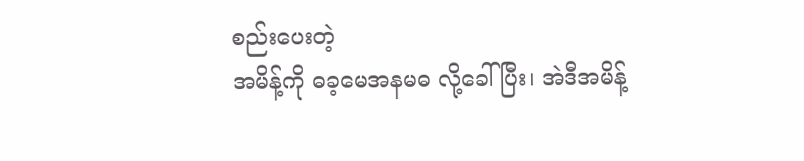စည်းပေးတဲ့
အမိန့်ကို ဓခ့မေအနမဓ လို့ခေါ်ပြီး၊ အဲဒီအမိန့်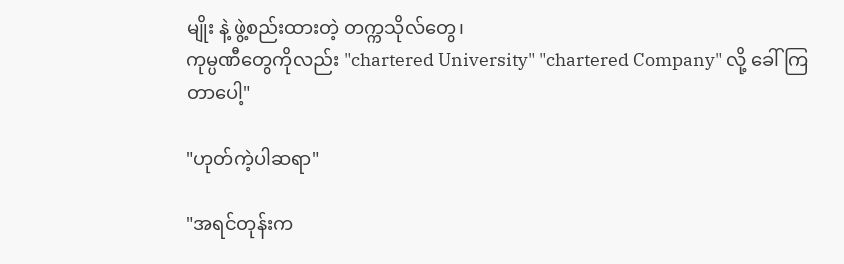မျိုး နဲ့ ဖွဲ့စည်းထားတဲ့ တက္ကသိုလ်တွေ၊
ကုမ္ပဏီတွေကိုလည်း "chartered University" "chartered Company" လို့ ခေါ်ကြတာပေါ့"

"ဟုတ်ကဲ့ပါဆရာ"

"အရင်တုန်းက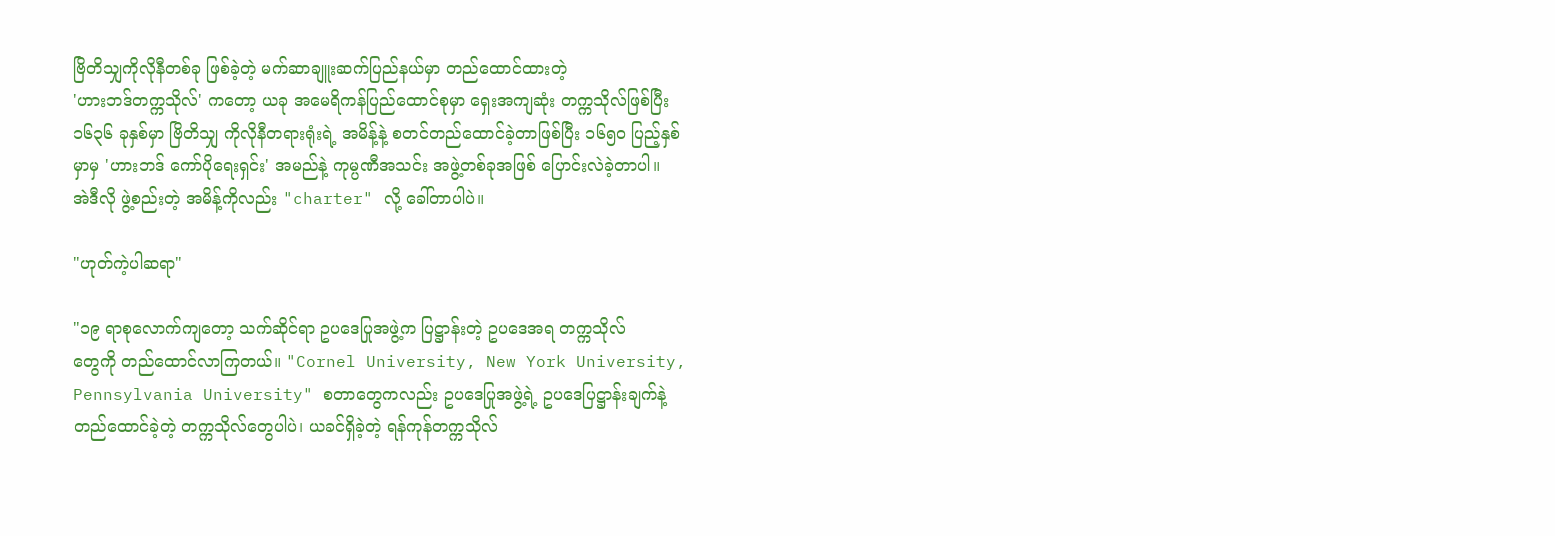ဗြိတိသျှကိုလိုနီတစ်ခု ဖြစ်ခဲ့တဲ့ မက်ဆာချူးဆက်ပြည်နယ်မှာ တည်ထောင်ထားတဲ့
'ဟားဘဒ်တက္ကသိုလ်' ကတော့ ယခု အမေရိကန်ပြည်ထောင်စုမှာ ရှေးအကျဆုံး တက္ကသိုလ်ဖြစ်ပြီး
၁၆၃၆ ခုနှစ်မှာ ဗြိတိသျှ ကိုလိုနီတရားရုံးရဲ့ အမိန့်နဲ့ စတင်တည်ထောင်ခဲ့တာဖြစ်ပြီး ၁၆၅၀ ပြည့်နှစ်
မှာမှ 'ဟားဘဒ် ကော်ပိုရေးရှင်း' အမည်နဲ့ ကုမ္ပဏီအသင်း အဖွဲ့တစ်ခုအဖြစ် ပြောင်းလဲခဲ့တာပါ။
အဲဒီလို ဖွဲ့စည်းတဲ့ အမိန့်ကိုလည်း "charter" လို့ ခေါ်တာပါပဲ။

"ဟုတ်ကဲ့ပါဆရာ"

"၁၉ ရာစုလောက်ကျတော့ သက်ဆိုင်ရာ ဥပဒေပြုအဖွဲ့က ပြဋ္ဌာန်းတဲ့ ဥပဒေအရ တက္ကသိုလ်
တွေကို တည်ထောင်လာကြတယ်။ "Cornel University, New York University,
Pennsylvania University" စတာတွေကလည်း ဥပဒေပြုအဖွဲ့ရဲ့ ဥပဒေပြဋ္ဌာန်းချက်နဲ့
တည်ထောင်ခဲ့တဲ့ တက္ကသိုလ်တွေပါပဲ၊ ယခင်ရှိခဲ့တဲ့ ရန်ကုန်တက္ကသိုလ်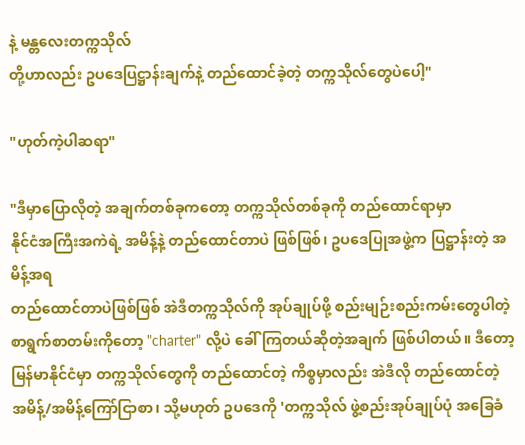နဲ့ မန္တလေးတက္ကသိုလ်
တို့ဟာလည်း ဥပဒေပြဋ္ဌာန်းချက်နဲ့ တည်ထောင်ခဲ့တဲ့ တက္ကသိုလ်တွေပဲပေါ့"

"ဟုတ်ကဲ့ပါဆရာ"

"ဒီမှာပြောလိုတဲ့ အချက်တစ်ခုကတော့ တက္ကသိုလ်တစ်ခုကို တည်ထောင်ရာမှာ
နိုင်ငံအကြီးအကဲရဲ့ အမိန့်နဲ့ တည်ထောင်တာပဲ ဖြစ်ဖြစ်၊ ဥပဒေပြုအဖွဲ့က ပြဋ္ဌာန်းတဲ့ အမိန့်အရ
တည်ထောင်တာပဲဖြစ်ဖြစ် အဲဒီတက္ကသိုလ်ကို အုပ်ချုပ်ဖို့ စည်းမျဉ်းစည်းကမ်းတွေပါတဲ့
စာရွက်စာတမ်းကိုတော့ "charter" လို့ပဲ ခေါ် ကြတယ်ဆိုတဲ့အချက် ဖြစ်ပါတယ်။ ဒီတော့
မြန်မာနိုင်ငံမှာ တက္ကသိုလ်တွေကို တည်ထောင်တဲ့ ကိစ္စမှာလည်း အဲဒီလို တည်ထောင်တဲ့
အမိန့်/အမိန့်ကြော်ငြာစာ၊ သို့မဟုတ် ဥပဒေကို 'တက္ကသိုလ် ဖွဲ့စည်းအုပ်ချုပ်ပုံ အခြေခံ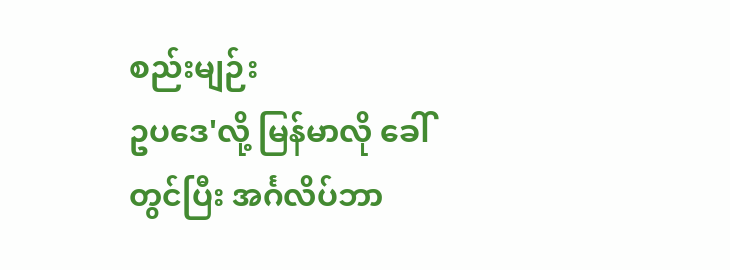စည်းမျဉ်း
ဥပဒေ'လို့ မြန်မာလို ခေါ်တွင်ပြီး အင်္ဂလိပ်ဘာ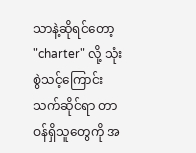သာနဲ့ဆိုရင်တော့ "charter" လို့ သုံးစွဲသင့်ကြောင်း
သက်ဆိုင်ရာ တာဝန်ရှိသူတွေကို အ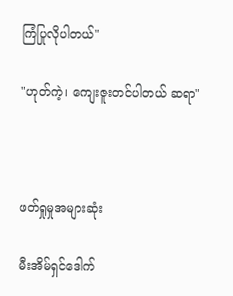ကြံပြုလိုပါတယ်"

"ဟုတ်ကဲ့၊ ကျေးဇူးတင်ပါတယ် ဆရာ"



ဖတ်ရှုမှုအများဆုံး

မီးအိမ်ရှင်ဒေါက်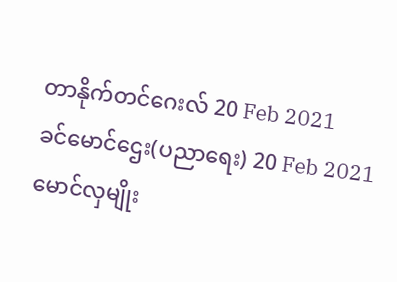တာနိုက်တင်ဂေးလ် 20 Feb 2021
ခင်မောင်ဌေး(ပညာရေး) 20 Feb 2021
မောင်လှမျိုး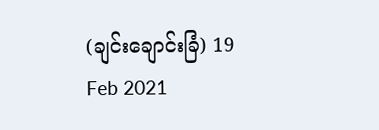(ချင်းချောင်းခြံ) 19 Feb 2021